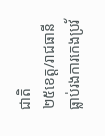ជាតិ
២៥ខេត្ត/រាជធានី
ធ្លាប់រងការកេងប្រវ័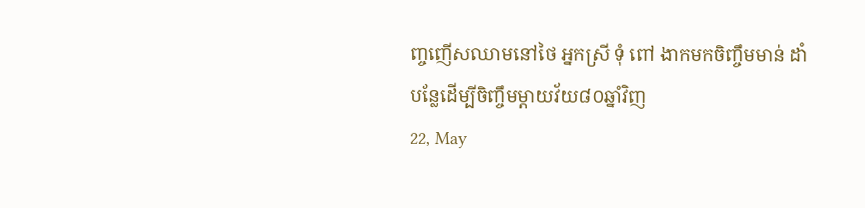ញ្ចញើសឈាមនៅថៃ អ្នកស្រី ទុំ ពៅ ងាកមកចិញ្ចឹមមាន់ ដាំបន្លែដើម្បីចិញ្ចឹមម្ដាយវ័យ៨០ឆ្នាំវិញ
22, May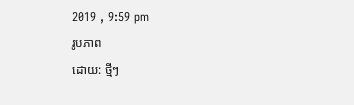2019 , 9:59 pm
រូបភាព
ដោយ: ថ្មីៗ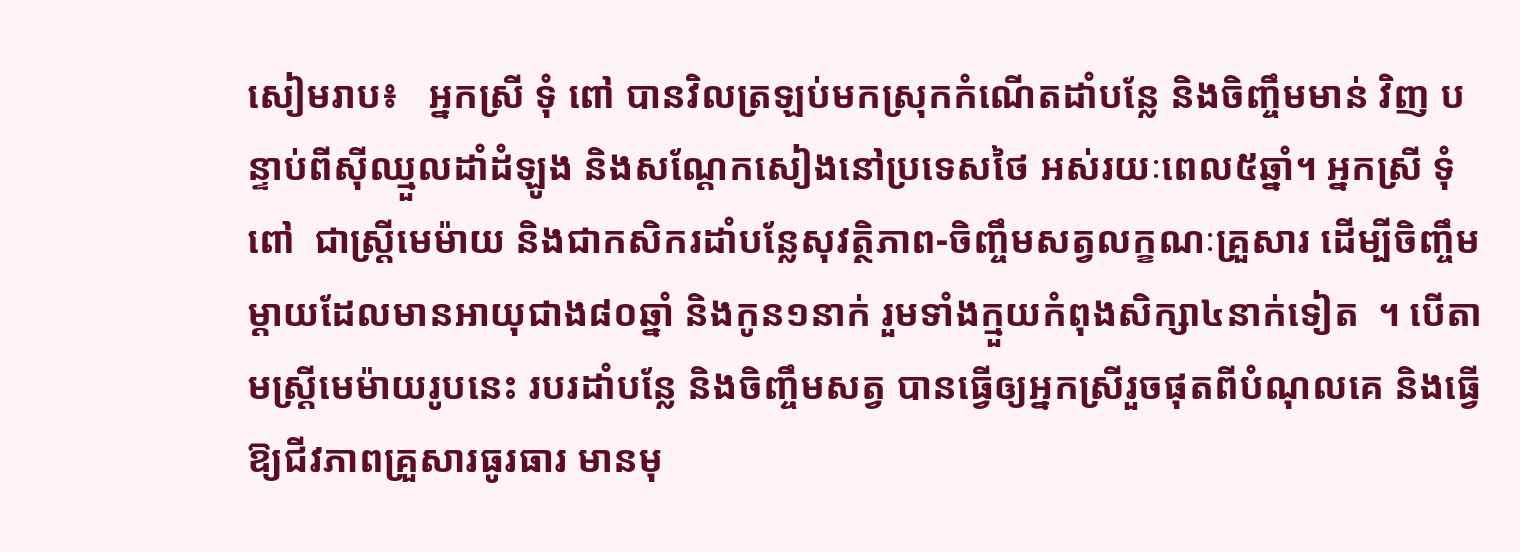សៀមរាប៖   អ្នកស្រី ទុំ ពៅ បានវិលត្រឡប់មកស្រុកកំណើតដាំបន្លែ និងចិញ្ចឹមមាន់ វិញ បន្ទាប់ពីស៊ីឈ្មួលដាំដំឡូង និងសណ្តែកសៀងនៅប្រទេសថៃ អស់រយៈពេល៥ឆ្នាំ។ អ្នកស្រី ទុំ ពៅ  ជាស្ត្រីមេម៉ាយ និងជាកសិករដាំបន្លែសុវត្ថិភាព-ចិញ្ចឹមសត្វលក្ខណៈគ្រួសារ ដើម្បីចិញ្ចឹមម្តាយដែលមានអាយុជាង៨០ឆ្នាំ និងកូន១នាក់ រួមទាំងក្មួយកំពុងសិក្សា៤នាក់ទៀត  ។ បើតាមស្ត្រីមេម៉ាយរូបនេះ របរដាំបន្លែ និងចិញ្ចឹមសត្វ បានធ្វើឲ្យអ្នកស្រីរួចផុតពីបំណុលគេ និងធ្វើឱ្យជីវភាពគ្រួសារធូរធារ មានមុ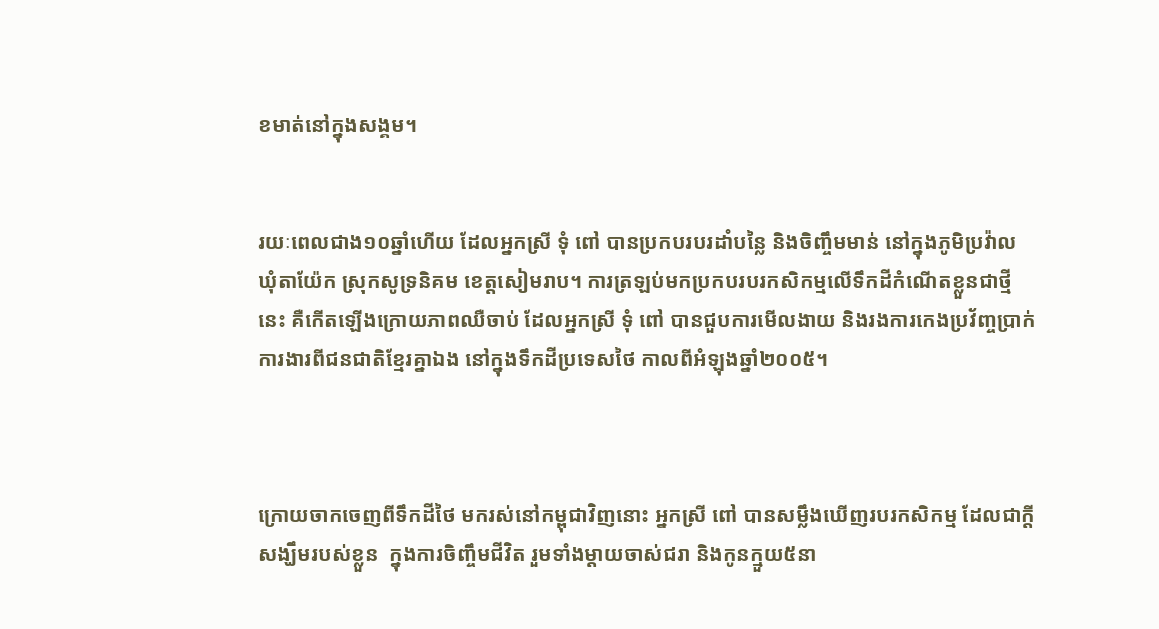ខមាត់នៅក្នុងសង្គម។


រយៈពេលជាង១០ឆ្នាំហើយ ដែលអ្នកស្រី ទុំ ពៅ បានប្រកបរបរដាំបន្លៃ និងចិញ្ចឹមមាន់ នៅក្នុងភូមិប្រវ៉ាល ឃុំតាយ៉ែក ស្រុកសូទ្រនិគម ខេត្តសៀមរាប។ ការត្រឡប់មកប្រកបរបរកសិកម្មលើទឹកដីកំណើតខ្លួនជាថ្មីនេះ គឺកើតឡើងក្រោយភាពឈឺចាប់ ដែលអ្នកស្រី ទុំ ពៅ បានជួបការមើលងាយ និងរងការកេងប្រវ័ញ្ចប្រាក់ការងារពីជនជាតិខ្មែរគ្នាឯង នៅក្នុងទឹកដីប្រទេសថៃ កាលពីអំឡុងឆ្នាំ២០០៥។



ក្រោយចាកចេញពីទឹកដីថៃ មករស់នៅកម្ពុជាវិញនោះ អ្នកស្រី ពៅ បានសម្លឹងឃើញរបរកសិកម្ម ដែលជាក្តីសង្ឃឹមរបស់ខ្លួន  ក្នុងការចិញ្ចឹមជីវិត រួមទាំងម្ដាយចាស់ជរា និងកូនក្មួយ៥នា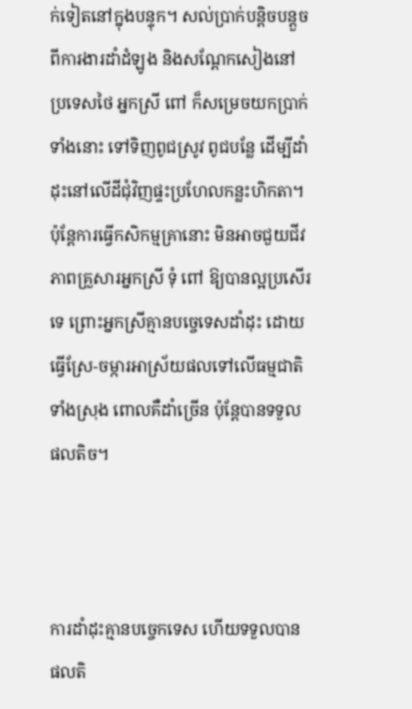ក់ទៀតនៅក្នុងបន្ទុក។ សល់ប្រាក់បន្តិចបន្តួចពីការងារដាំដំឡូង និងសណ្ដែកសៀងនៅប្រទេសថៃ អ្នកស្រី ពៅ ក៏សម្រេចយកប្រាក់ទាំងនោះ ទៅទិញពូជស្រូវ ពូជបន្លែ ដើម្បីដាំដុះនៅលើដីជុំវិញផ្ទះប្រហែលកន្លះហិកតា។ ប៉ុន្តែការធ្វើកសិកម្មគ្រានោះ មិនអាចជួយជីវភាពគ្រួសារអ្នកស្រី ទុំ ពៅ ឱ្យបានល្អប្រសើរទេ ព្រោះអ្នកស្រីគ្មានបច្ចេទេសដាំដុះ ដោយធ្វើស្រែ-ចម្ការអាស្រ័យផលទៅលើធម្មជាតិទាំងស្រុង ពោលគឺដាំច្រើន ប៉ុន្តែបានទទួលផលតិច។



ការដាំដុះគ្មានបច្ចេកទេស ហើយទទួលបានផលតិ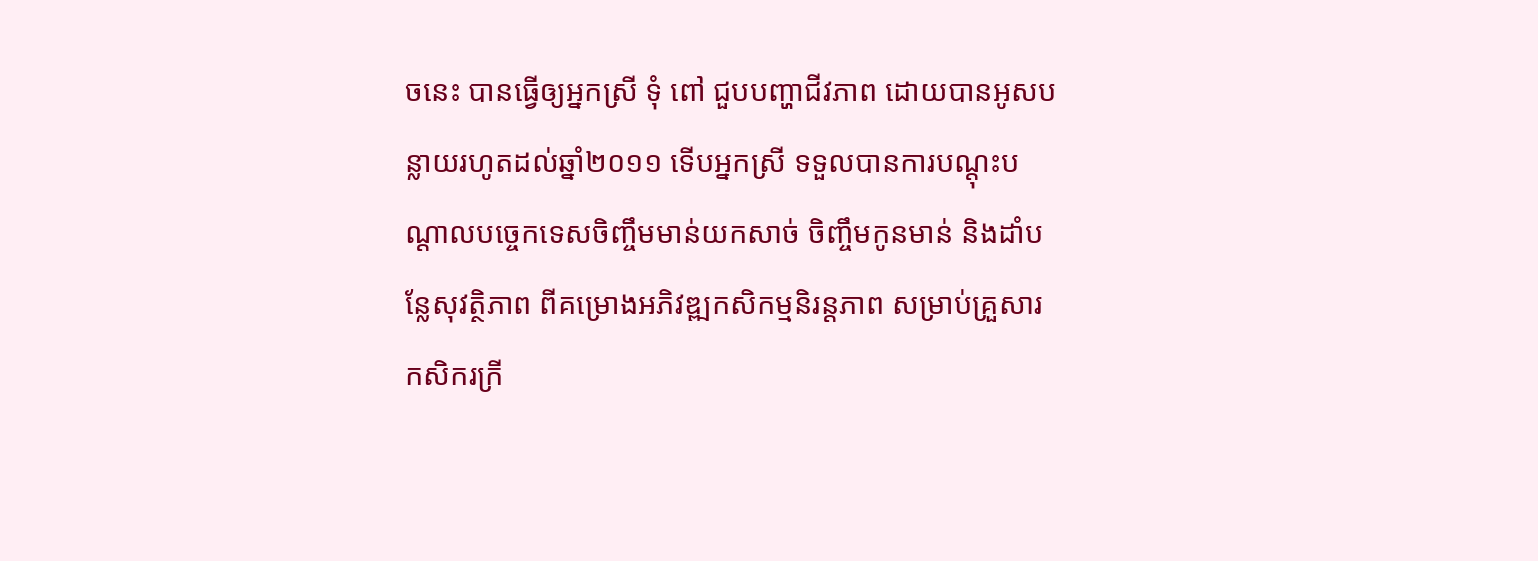ចនេះ បានធ្វើឲ្យអ្នកស្រី ទុំ ពៅ ជួបបញ្ហាជីវភាព ដោយបានអូសបន្លាយរហូតដល់ឆ្នាំ២០១១ ទើបអ្នកស្រី ទទួលបានការបណ្តុះបណ្តាលបច្ចេកទេសចិញ្ចឹមមាន់យកសាច់ ចិញ្ចឹមកូនមាន់ និងដាំបន្លែសុវត្ថិភាព ពីគម្រោងអភិវឌ្ឍកសិកម្មនិរន្តភាព សម្រាប់គ្រួសារកសិករក្រី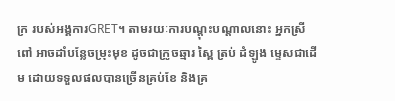ក្រ របស់អង្គការGRET។ តាមរយៈការបណ្ដុះបណ្ដាលនោះ អ្នកស្រី ពៅ អាចដាំបន្លែចម្រុះមុខ ដូចជាក្រូចឆ្មារ ស្ពៃ ត្រប់ ដំឡូង ម្ទេសជាដើម ដោយទទួលផលបានច្រើនគ្រប់ខែ និងគ្រ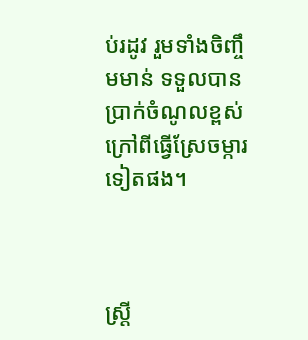ប់រដូវ រួមទាំងចិញ្ចឹមមាន់ ទទួលបានប្រាក់ចំណូលខ្ពស់ ក្រៅពីធ្វើស្រែចម្ការទៀតផង។



ស្ត្រី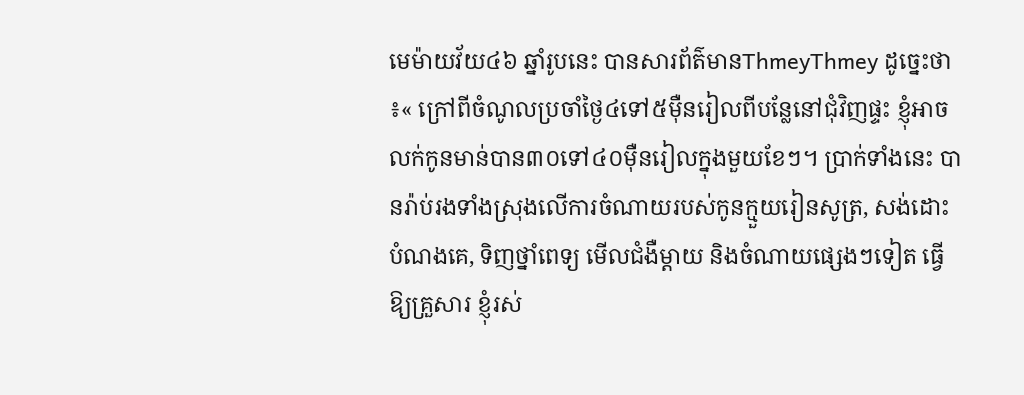មេម៉ាយវ័យ៤៦ ឆ្នាំរូបនេះ បានសារព័ត៌មានThmeyThmey ដូច្នេះថា៖« ក្រៅពីចំណូលប្រចាំថ្ងៃ៤ទៅ៥ម៉ឺនរៀលពីបន្លែនៅជុំវិញផ្ទះ ខ្ញុំអាចលក់កូនមាន់បាន៣០ទៅ៤០ម៉ឺនរៀលក្នុងមួយខែៗ។ ប្រាក់ទាំងនេះ បានរ៉ាប់រងទាំងស្រុងលើការចំណាយរបស់កូនក្មួយរៀនសូត្រ, សង់ដោះបំណងគេ, ទិញថ្នាំពេទ្យ មើលជំងឺម្តាយ និងចំណាយផ្សេងៗទៀត ធ្វើឱ្យគ្រួសារ ខ្ញុំរស់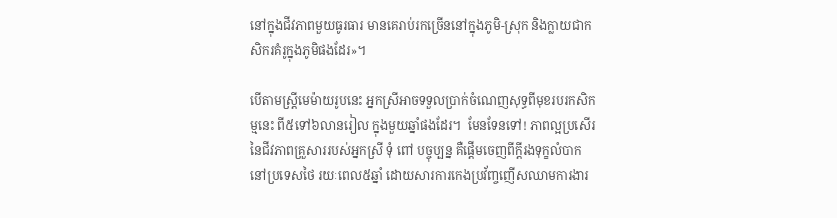នៅក្នុងជីវភាពមួយធូរធារ មានគេរាប់រកច្រើននៅក្នុងភូមិ-ស្រុក និងក្លាយជាកសិករគំរូក្នុងភូមិផងដែរ»។

បើតាមស្ត្រីមេម៉ាយរូបនេះ អ្នកស្រីអាចទទួលប្រាក់ចំណេញសុទ្ធពីមុខរបរកសិកម្មនេះ ពី៥ទៅ៦លានរៀល ក្នុងមួយឆ្នាំផងដែរ។  មែនទែនទៅ! ភាពល្អប្រសើរនៃជីវភាពគ្រួសាររបស់អ្នកស្រី ទុំ ពៅ បច្ចុប្បន្ន គឺផ្ដើមចេញពីក្តីរងទុក្ខលំបាកនៅប្រទេសថៃ រយៈពេល៥ឆ្នាំ ដោយសារការកេងប្រវ័ញ្ចញើសឈាមការងារ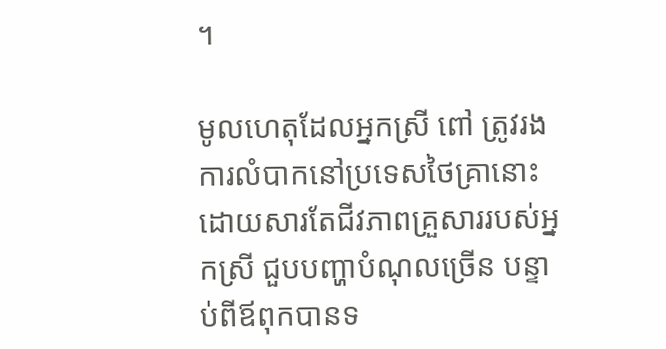។

មូលហេតុដែលអ្នកស្រី ពៅ ត្រូវរងការលំបាកនៅប្រទេសថៃគ្រានោះ ដោយសារតែជីវភាពគ្រួសាររបស់អ្នកស្រី ជួបបញ្ហាបំណុលច្រើន បន្ទាប់ពីឪពុកបានទ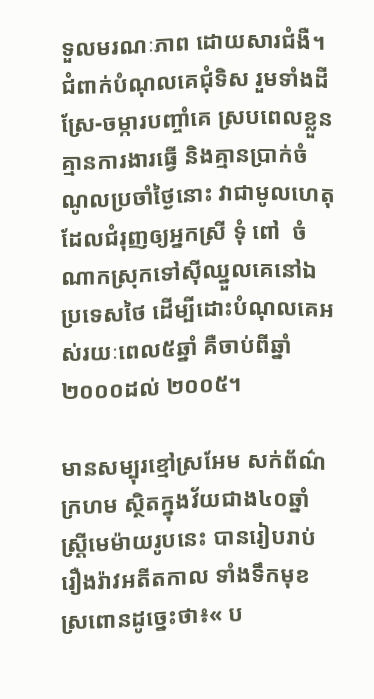ទួលមរណៈភាព ដោយសារជំងឺ។ ជំពាក់បំណុលគេជុំទិស រួមទាំងដីស្រែ-ចម្ការបញ្ចាំគេ ស្របពេលខ្លួនគ្មានការងារធ្វើ និងគ្មានប្រាក់ចំណូលប្រចាំថ្ងៃនោះ វាជាមូលហេតុដែលជំរុញឲ្យអ្នកស្រី ទុំ ពៅ  ចំណាកស្រុកទៅស៊ីឈ្នួលគេនៅឯប្រទេសថៃ ដើម្បីដោះបំណុលគេអស់រយៈពេល៥ឆ្នាំ គឺចាប់ពីឆ្នាំ២០០០ដល់ ២០០៥។

មានសម្បុរខ្មៅស្រអែម សក់ព័ណ៌ក្រហម ស្ថិតក្នុងវ័យជាង៤០ឆ្នាំ ស្ត្រីមេម៉ាយរូបនេះ បានរៀបរាប់រឿងរ៉ាវអតីតកាល ទាំងទឹកមុខស្រពោនដូច្នេះថា៖« ប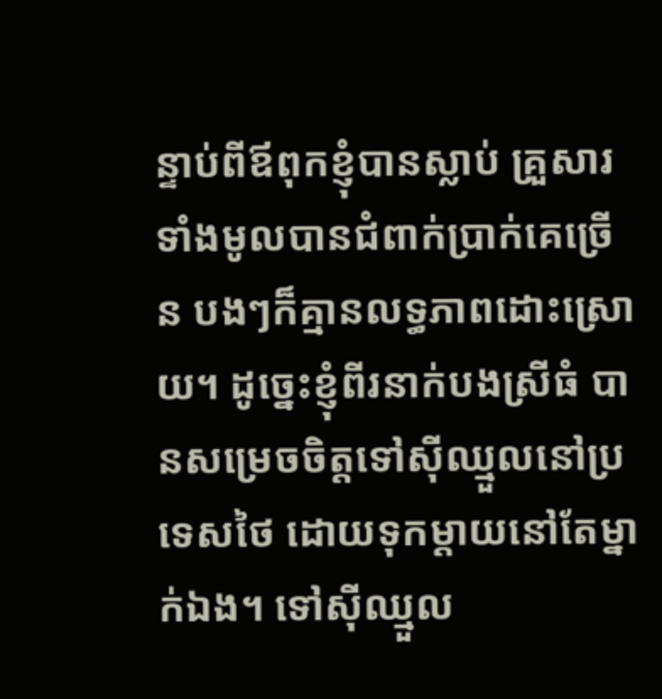ន្ទាប់ពីឪពុកខ្ញុំបានស្លាប់ គ្រួសារទាំងមូលបានជំពាក់ប្រាក់គេច្រើន បងៗក៏គ្មានលទ្ធភាពដោះស្រោយ។ ដូច្នេះខ្ញុំពីរនាក់បងស្រីធំ បានសម្រេចចិត្តទៅស៊ីឈ្មួលនៅប្រទេសថៃ ដោយទុកម្តាយនៅតែម្នាក់ឯង។ ទៅស៊ីឈ្មួល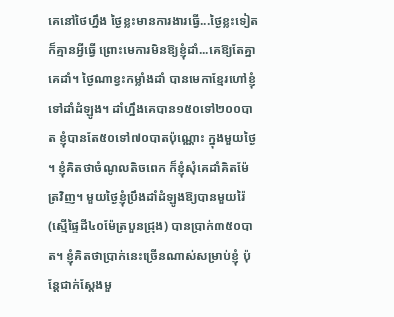គេនៅថៃហ្នឹង ថ្ងៃខ្លះមានការងារធ្វើ...ថ្ងៃខ្លះទៀតក៏គ្មានអ្វីធ្វើ ព្រោះមេការមិនឱ្យខ្ញុំដាំ...គេឱ្យតែគ្នាគេដាំ។ ថ្ងៃណាខ្វះកម្លាំងដាំ បានមេកាខ្មែរហៅខ្ញុំទៅដាំដំឡូង។ ដាំហ្នឹងគេបាន១៥០ទៅ២០០បាត ខ្ញុំបានតែ៥០ទៅ៧០បាតប៉ុណ្ណោះ ក្នុងមួយថ្ងៃ។ ខ្ញុំគិតថាចំណូលតិចពេក ក៏ខ្ញុំសុំគេដាំគិតម៉ែត្រវិញ។ មួយថ្ងៃខ្ញុំប្រឹងដាំដំឡូងឱ្យបានមួយរ៉ៃ (ស្មើផ្ទៃដី៤០ម៉ែត្របួនជ្រុង) បានប្រាក់៣៥០បាត។ ខ្ញុំគិតថាប្រាក់នេះច្រើនណាស់សម្រាប់ខ្ញុំ ប៉ុន្តែជាក់ស្តែងមួ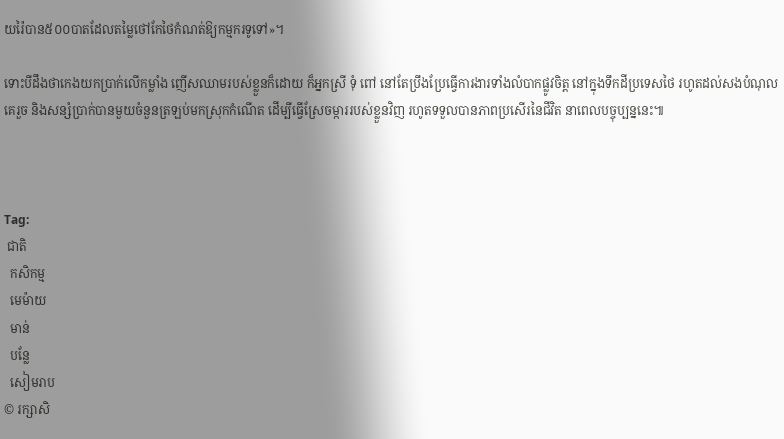យរ៉ៃបាន៥០០បាតដែលតម្លៃថៅកែថៃកំណត់ឱ្យកម្មករទូទៅ»។

ទោះបីដឹងថាកេងយកប្រាក់លើកម្លាំង ញើសឈាមរបស់ខ្លួនក៏ដោយ ក៏អ្នកស្រី ទុំ ពៅ នៅតែប្រឹងប្រែធ្វើការងារទាំងលំបាកផ្លូវចិត្ត នៅក្នុងទឹកដីប្រទេសថៃ រហូតដល់សងបំណុលគេរួច និងសន្សំប្រាក់បានមួយចំនួនត្រឡប់មកស្រុកកំណើត ដើម្បីធ្វើស្រែចម្ការរបស់ខ្លួនវិញ រហូតទទួលបានភាពប្រសើរនៃជីវិត នាពេលបច្ចុប្បន្ននេះ៕



Tag:
 ជាតិ
  កសិកម្ម
  មេម៉ាយ
  មាន់
  បន្លែ
  សៀមរាប
© រក្សាសិ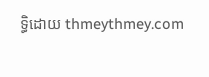ទ្ធិដោយ thmeythmey.com